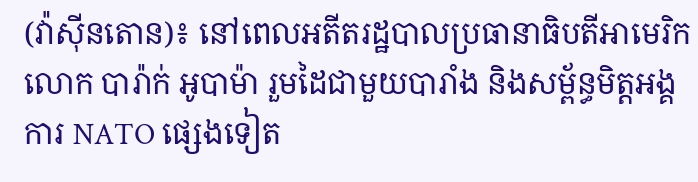(វ៉ាស៊ីនតោន)៖ នៅពេលអតីតរដ្ឋបាលប្រធានាធិបតីអាមេរិក លោក បារ៉ាក់ អូបាម៉ា រួមដៃជាមួយបារាំង និងសម្ព័ន្ធមិត្តអង្គការ NATO ផ្សេងទៀត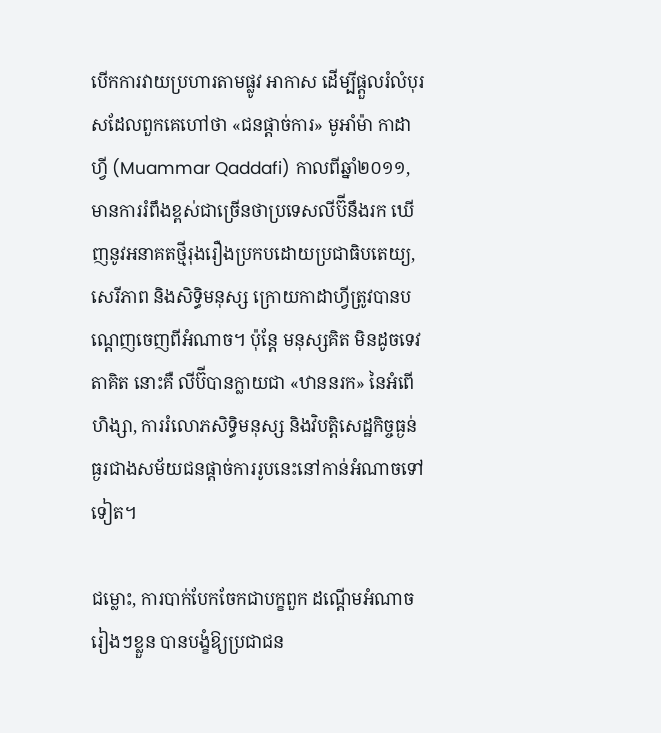បើកការវាយប្រហារតាមផ្លូវ អាកាស ដើម្បីផ្ដួលរំលំបុរសដែលពួកគេហៅថា «ជនផ្ដាច់ការ» មូអាំម៉ា កាដាហ្វី (Muammar Qaddafi) កាលពីឆ្នាំ២០១១, មានការរំពឹងខ្ពស់ជាច្រើនថាប្រទេសលីប៊ីនឹងរក ឃើញនូវអនាគតថ្មីរុងរឿងប្រកបដោយប្រជាធិបតេយ្យ, សេរីភាព និងសិទ្ធិមនុស្ស ក្រោយកាដាហ្វីត្រូវបានបណ្ដេញចេញពីអំណាច។ ប៉ុន្តែ មនុស្សគិត មិនដូចទេវតាគិត នោះគឺ លីប៊ីបានក្លាយជា «ឋាននរក» នៃអំពើហិង្សា, ការរំលោភសិទ្ធិមនុស្ស និងវិបត្តិសេដ្ឋកិច្ចធ្ងន់ធ្ងរជាងសម័យជនផ្ដាច់ការរូបនេះនៅកាន់អំណាចទៅទៀត។

ជម្លោះ, ការបាក់បែកចែកជាបក្ខពួក ដណ្ដើមអំណាចរៀងៗខ្លួន បានបង្ខំឱ្យប្រជាជន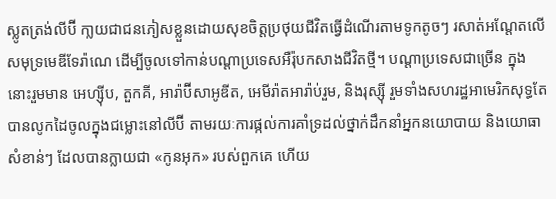ស្លូតត្រង់លីប៊ី កា្លយជាជនភៀសខ្លួនដោយសុខចិត្តប្រថុយជីវិតធ្វើដំណើរតាមទូកតូចៗ រសាត់អណែ្តតលើសមុទ្រមេឌីទែរ៉ាណេ ដើម្បីចូលទៅកាន់បណ្ដាប្រទេសអឺរ៉ុបកសាងជីវិតថ្មី។ បណ្ដាប្រទេសជាច្រើន ក្នុងនោះរួមមាន អេហ្ស៊ីប, តួកគី, អារ៉ាប៊ីសាអូឌីត, អេមីរ៉ាតអារ៉ាប់រួម, និងរុស្ស៊ី រួមទាំងសហរដ្ឋអាមេរិកសុទ្ធតែបានលូកដៃចូលក្នុងជម្លោះនៅលីប៊ី តាមរយៈការផ្កល់ការគាំទ្រដល់ថ្នាក់ដឹកនាំអ្នកនយោបាយ និងយោធាសំខាន់ៗ ដែលបានក្លាយជា «កូនអុក» របស់ពួកគេ ហើយ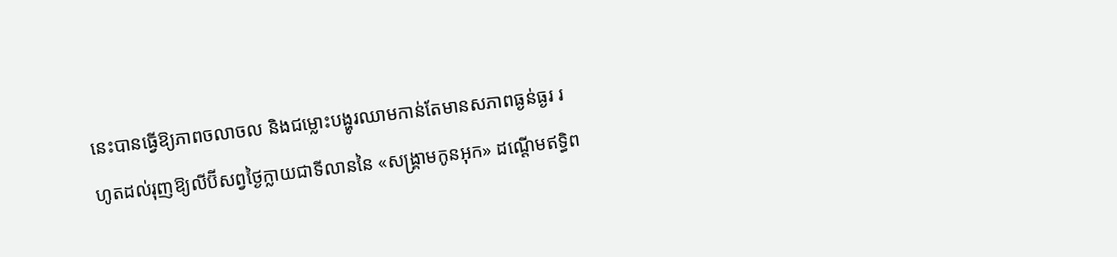នេះបានធ្វើឱ្យភាពចលាចល និងជម្លោះបង្ហូរឈាមកាន់តែមានសភាពធ្ងន់ធ្ងរ រហូតដល់រុញឱ្យលីប៊ីសព្វថ្ងៃក្លាយជាទីលាននៃ «សង្រ្គាមកូនអុក» ដណ្ដើមឥទ្ធិព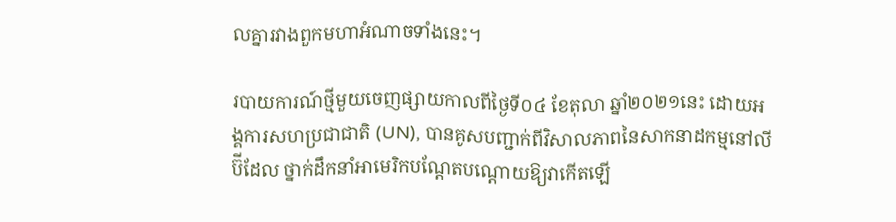លគ្នារវាងពួកមហាអំណាចទាំងនេះ។

របាយការណ៍ថ្មីមួយចេញផ្សាយកាលពីថ្ងៃទី០៤ ខែតុលា ឆ្នាំ២០២១នេះ ដោយអង្គការសហប្រជាជាតិ (UN), បានគូសបញ្ជាក់ពីវិសាលភាពនៃសាកនាដកម្មនៅលីប៊ីដែល ថ្នាក់ដឹកនាំអាមេរិកបណ្ដែតបណ្ដោយឱ្យវាកើតឡើ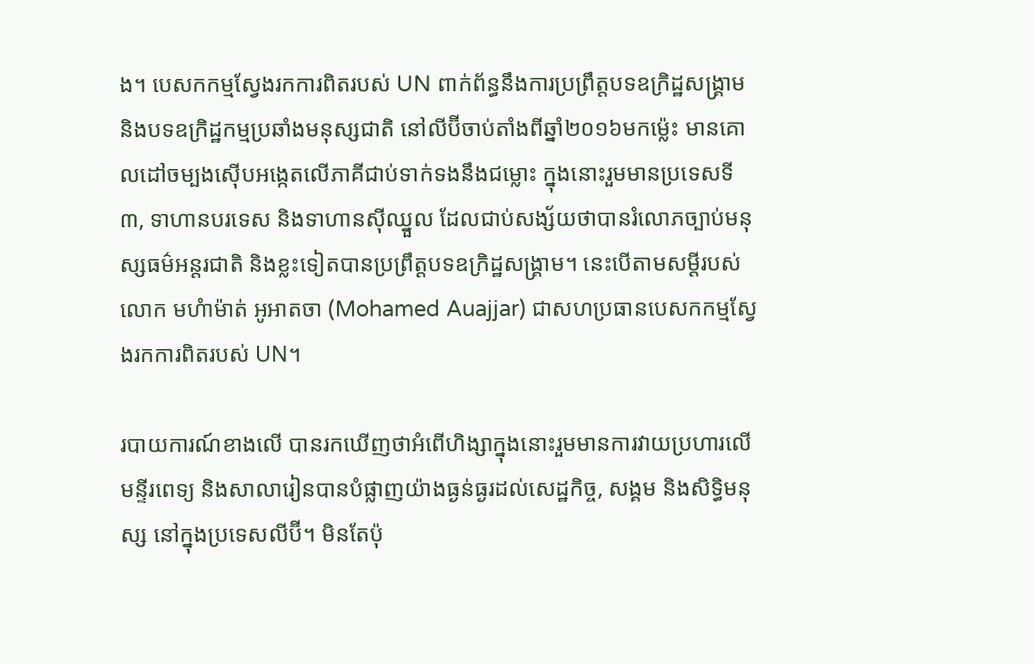ង។ បេសកកម្មស្វែងរកការពិតរបស់ UN ពាក់ព័ន្ធនឹងការប្រព្រឹត្តបទឧក្រិដ្ឋសង្រ្គាម និងបទឧក្រិដ្ឋកម្មប្រឆាំងមនុស្សជាតិ នៅលីប៊ីចាប់តាំងពីឆ្នាំ២០១៦មកម្ល៉េះ មានគោលដៅចម្បងស៊ើបអង្កេតលើភាគីជាប់ទាក់ទងនឹងជម្លោះ ក្នុងនោះរួមមានប្រទេសទី៣, ទាហានបរទេស និងទាហានស៊ីឈ្នួល ដែលជាប់សង្ស័យថាបានរំលោភច្បាប់មនុស្សធម៌អន្តរជាតិ និងខ្លះទៀតបានប្រព្រឹត្តបទឧក្រិដ្ឋសង្រ្គាម។ នេះបើតាមសម្ដីរបស់លោក មហំាម៉ាត់ អូអាតចា (Mohamed Auajjar) ជាសហប្រធានបេសកកម្មស្វែងរកការពិតរបស់ UN។

របាយការណ៍ខាងលើ បានរកឃើញថាអំពើហិង្សាក្នុងនោះរួមមានការវាយប្រហារលើមន្ទីរពេទ្យ និងសាលារៀនបានបំផ្លាញយ៉ាងធ្ងន់ធ្ងរដល់សេដ្ឋកិច្ច, សង្គម និងសិទ្ធិមនុស្ស នៅក្នុងប្រទេសលីប៊ី។ មិនតែប៉ុ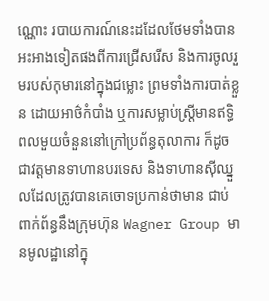ណ្ណោះ របាយការណ៍នេះដដែលថែមទាំងបានអះអាងទៀតផងពីការជ្រើសរើស និងការចូលរួមរបស់កុមារនៅក្នុងជម្លោះ ព្រមទាំងការបាត់ខ្លួន ដោយអាថ៌កំបាំង ឬការសម្លាប់ស្ត្រីមានឥទ្ធិពលមួយចំនួននៅក្រៅប្រព័ន្ធតុលាការ ក៏ដូចជាវត្តមានទាហានបរទេស និងទាហានស៊ីឈ្នួលដែលត្រូវបានគេចោទប្រកាន់ថាមាន ជាប់ពាក់ព័ន្ធនឹងក្រុមហ៊ុន Wagner Group មានមូលដ្ឋានៅក្នុ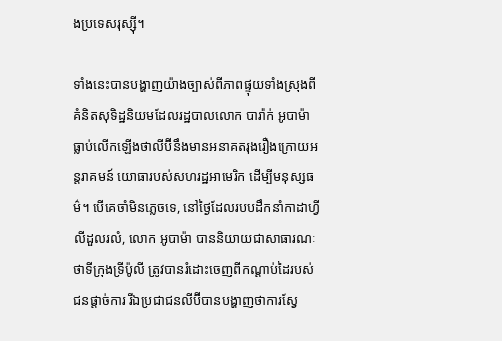ងប្រទេសរុស្ស៊ី។

ទាំងនេះបានបង្ហាញយ៉ាងច្បាស់ពីភាពផ្ទុយទាំងស្រុងពីគំនិតសុទិដ្ឋនិយមដែលរដ្ឋបាលលោក បារ៉ាក់ អូបាម៉ា ធ្លាប់លើកឡើងថាលីប៊ីនឹងមានអនាគតរុងរឿងក្រោយអន្តរាគមន៍ យោធារបស់សហរដ្ឋអាមេរិក ដើម្បីមនុស្សធម៌។ បើគេចាំមិនភ្លេចទេ, នៅថ្ងៃដែលរបបដឹកនាំកាដាហ្វីលីដួលរលំ, លោក អូបាម៉ា បាននិយាយជាសាធារណៈថាទីក្រុងទ្រីប៉ូលី ត្រូវបានរំដោះចេញពីកណ្ដាប់ដៃរបស់ជនផ្ដាច់ការ រីឯប្រជាជនលីប៊ីបានបង្ហាញថាការស្វែ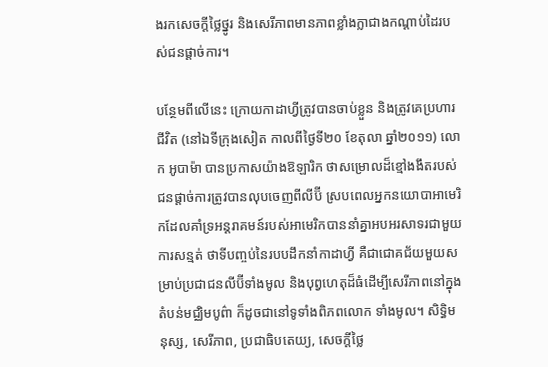ងរកសេចក្ដីថ្លៃថ្នូរ និងសេរីភាពមានភាពខ្លាំងក្លាជាងកណ្ដាប់ដៃរបស់ជនផ្ដាច់ការ។

បន្ថែមពីលើនេះ ក្រោយកាដាហ្វីត្រូវបានចាប់ខ្លួន និងត្រូវគេប្រហារជីវិត (នៅឯទីក្រុងសៀត កាលពីថ្ងៃទី២០ ខែតុលា ឆ្នាំ២០១១) លោក អូបាម៉ា បានប្រកាសយ៉ាងឱឡារិក ថាសម្រោលដ៏ខ្មៅងងឹតរបស់ជនផ្ដាច់ការត្រូវបានលុបចេញពីលីប៊ី ស្របពេលអ្នកនយោបាអាមេរិកដែលគាំទ្រអន្តរាគមន៍របស់អាមេរិកបាននាំគ្នាអបអរសាទរជាមួយការសន្មត់ ថាទីបញ្ចប់នៃរបបដឹកនាំកាដាហ្វី គឺជាជោគជ័យមួយសម្រាប់ប្រជាជនលីប៊ីទាំងមូល និងបុព្វហេតុដ៏ធំដើម្បីសេរីភាពនៅក្នុងតំបន់មជ្ឈិមបូព៌ា ក៏ដូចជានៅទូទាំងពិភពលោក ទាំងមូល។ សិទ្ធិមនុស្ស, សេរីភាព, ប្រជាធិបតេយ្យ, សេចក្ដីថ្លៃ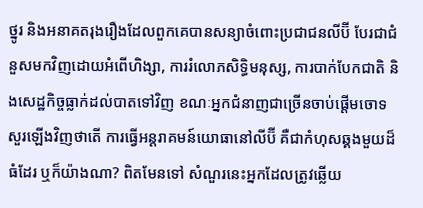ថ្នូរ និងអនាគតរុងរឿងដែលពួកគេបានសន្យាចំពោះប្រជាជនលីប៊ី បែរជាជំនួសមកវិញដោយអំពើហិង្សា, ការរំលោភសិទ្ធិមនុស្ស, ការបាក់បែកជាតិ និងសេដ្ឋកិច្ចធ្លាក់ដល់បាតទៅវិញ ខណៈអ្នកជំនាញជាច្រើនចាប់ផ្ដើមចោទសួរឡើងវិញថាតើ ការធ្វើអន្តរាគមន៍យោធានៅលីប៊ី គឺជាកំហុសឆ្គងមួយដ៏ធំដែរ ឬក៏យ៉ាងណា? ពិតមែនទៅ សំណួរនេះអ្នកដែលត្រូវឆ្លើយ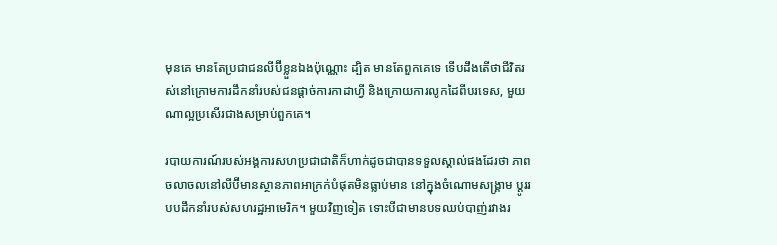មុនគេ មានតែប្រជាជនលីប៊ីខ្លួនឯងប៉ុណ្ណោះ ដ្បិត មានតែពួកគេទេ ទើបដឹងតើថាជីវិតរស់នៅក្រោមការដឹកនាំរបស់ជនផ្ដាច់ការកាដាហ្វី និងក្រោយការលូកដៃពីបរទេស, មួយណាល្អប្រសើរជាងសម្រាប់ពួកគេ។

របាយការណ៍របស់អង្គការសហប្រជាជាតិក៏ហាក់ដូចជាបានទទួលស្គាល់ផងដែរថា ភាពចលាចលនៅលីប៊ីមានស្ថានភាពអាក្រក់បំផុតមិនធ្លាប់មាន នៅក្នុងចំណោមសង្រ្គាម ប្ដូររបបដឹកនាំរបស់សហរដ្ឋអាមេរិក។ មួយវិញទៀត ទោះបីជាមានបទឈប់បាញ់រវាងរ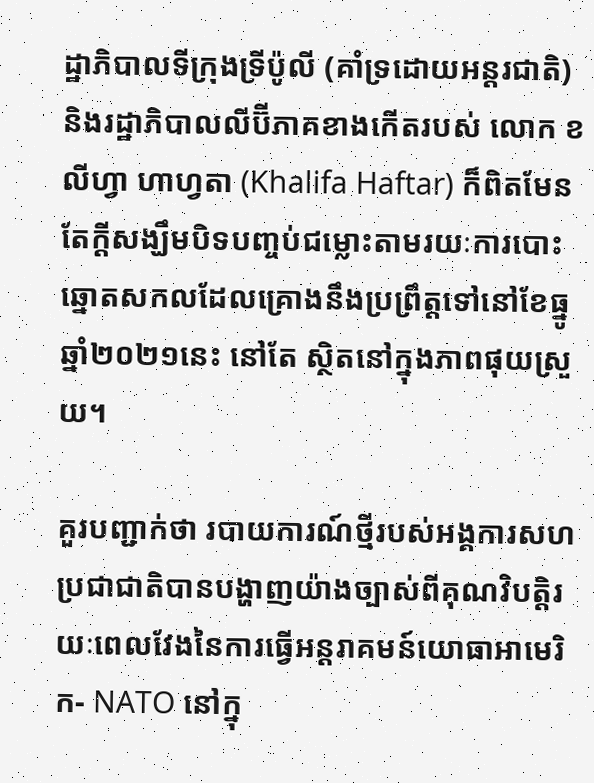ដ្ឋាភិបាលទីក្រុងទ្រីប៉ូលី (គាំទ្រដោយអន្តរជាតិ) និងរដ្ឋាភិបាលលីប៊ីភាគខាងកើតរបស់ លោក ខលីហ្វា ហាហ្វតា (Khalifa Haftar) ក៏ពិតមែន តែក្ដីសង្ឃឹមបិទបញ្ចប់ជម្លោះតាមរយៈការបោះឆ្នោតសកលដែលគ្រោងនឹងប្រព្រឹត្តទៅនៅខែធ្នូ ឆ្នាំ២០២១នេះ នៅតែ ស្ថិតនៅក្នុងភាពផុយស្រួយ។

គួរបញ្ជាក់ថា របាយការណ៍ថ្មីរបស់អង្គការសហប្រជាជាតិបានបង្ហាញយ៉ាងច្បាស់ពីគុណវិបត្តិរយៈពេលវែងនៃការធ្វើអន្តរាគមន៍យោធាអាមេរិក- NATO នៅក្នុ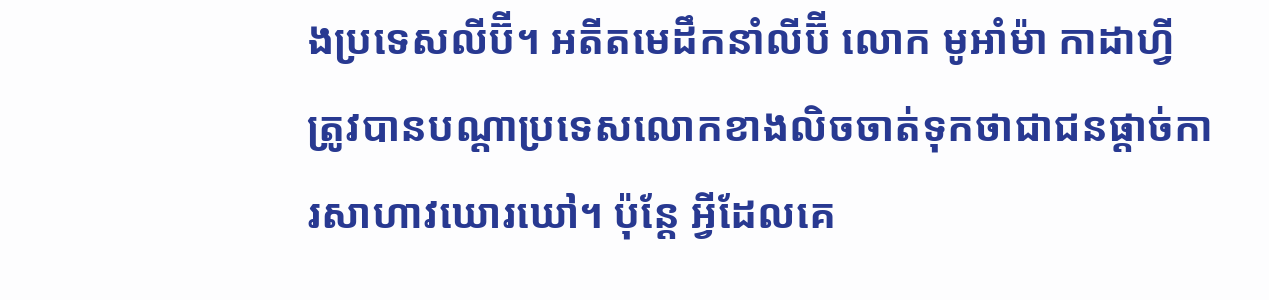ងប្រទេសលីប៊ី។ អតីតមេដឹកនាំលីប៊ី លោក មូអាំម៉ា កាដាហ្វី ត្រូវបានបណ្ដាប្រទេសលោកខាងលិចចាត់ទុកថាជាជនផ្ដាច់ការសាហាវឃោរឃៅ។ ប៉ុន្តែ អ្វីដែលគេ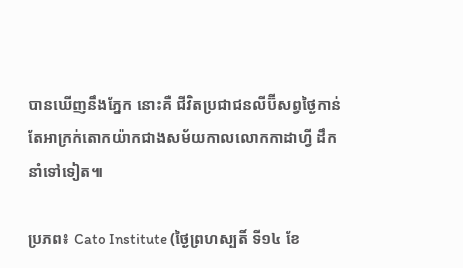បានឃើញនឹងភ្នែក នោះគឺ ជីវិតប្រជាជនលីប៊ីសព្វថ្ងៃកាន់តែអាក្រក់តោកយ៉ាកជាងសម័យកាលលោកកាដាហ្វី ដឹកនាំទៅទៀត៕

ប្រភព៖ Cato Institute (ថ្ងៃព្រហស្បតិ៍ ទី១៤ ខែ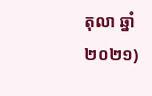តុលា ឆ្នាំ២០២១)